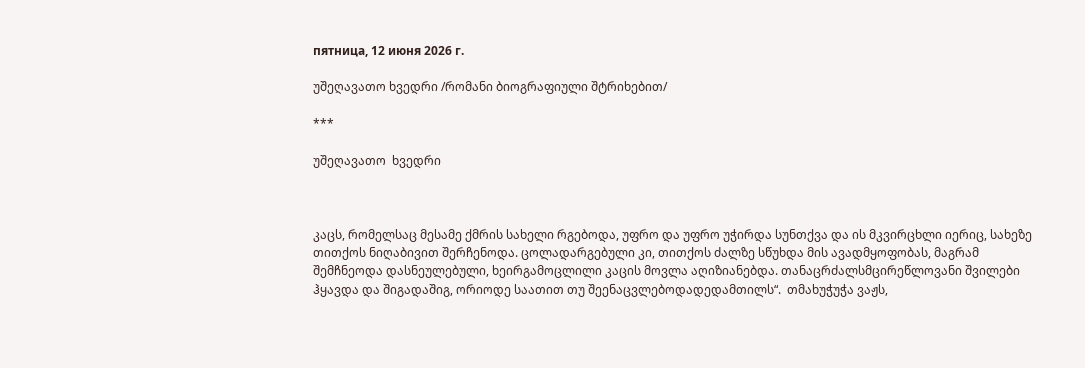пятница, 12 июня 2026 г.

უშეღავათო ხვედრი /რომანი ბიოგრაფიული შტრიხებით/

***

უშეღავათო  ხვედრი



კაცს, რომელსაც მესამე ქმრის სახელი რგებოდა, უფრო და უფრო უჭირდა სუნთქვა და ის მკვირცხლი იერიც, სახეზე თითქოს ნიღაბივით შერჩენოდა. ცოლადარგებული კი, თითქოს ძალზე სწუხდა მის ავადმყოფობას, მაგრამ შემჩნეოდა დასნეულებული, ხეირგამოცლილი კაცის მოვლა აღიზიანებდა. თანაცრძალსმცირეწლოვანი შვილები ჰყავდა და შიგადაშიგ, ორიოდე საათით თუ შეენაცვლებოდადედამთილს“.  თმახუჭუჭა ვაჟს,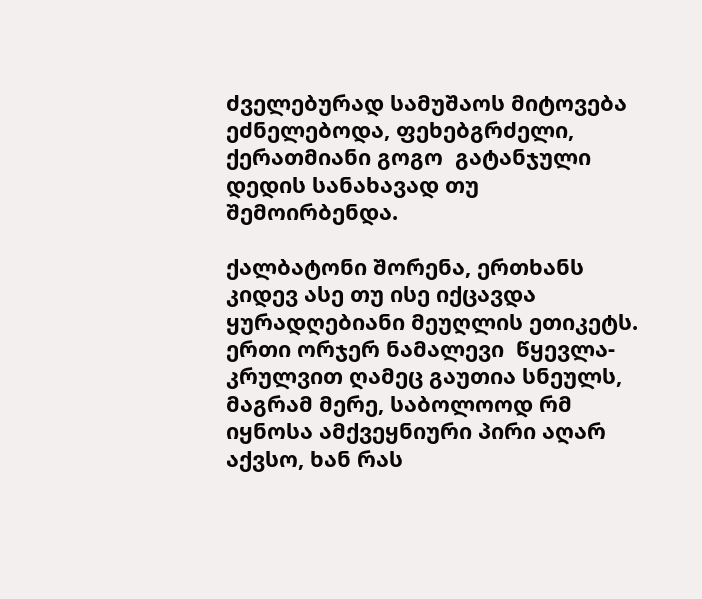ძველებურად სამუშაოს მიტოვება ეძნელებოდა, ფეხებგრძელი,  ქერათმიანი გოგო  გატანჯული დედის სანახავად თუ შემოირბენდა.

ქალბატონი შორენა, ერთხანს კიდევ ასე თუ ისე იქცავდა ყურადღებიანი მეუღლის ეთიკეტს. ერთი ორჯერ ნამალევი  წყევლა-კრულვით ღამეც გაუთია სნეულს, მაგრამ მერე, საბოლოოდ რმ იყნოსა ამქვეყნიური პირი აღარ აქვსო, ხან რას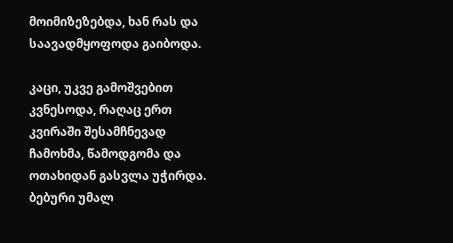მოიმიზეზებდა, ხან რას და საავადმყოფოდა გაიბოდა.

კაცი, უკვე გამოშვებით კვნესოდა, რაღაც ერთ კვირაში შესამჩნევად ჩამოხმა, წამოდგომა და ოთახიდან გასვლა უჭირდა. ბებური უმალ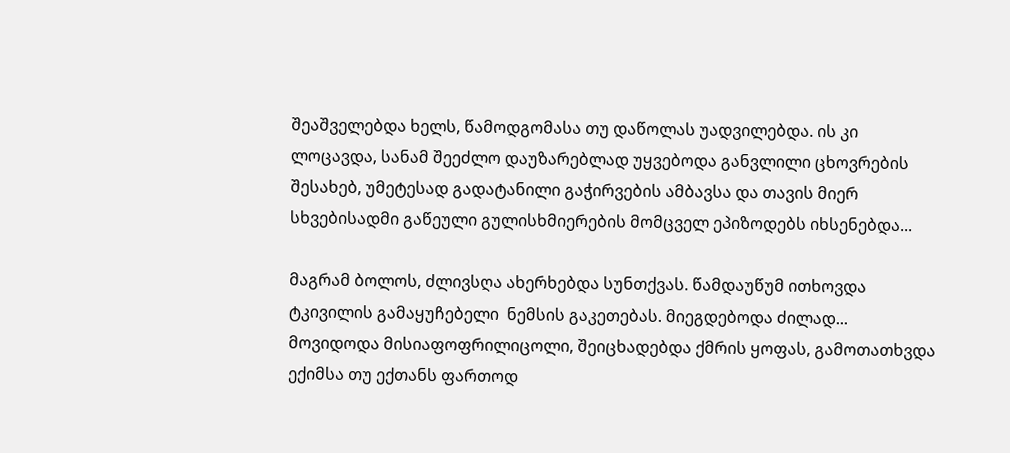შეაშველებდა ხელს, წამოდგომასა თუ დაწოლას უადვილებდა. ის კი ლოცავდა, სანამ შეეძლო დაუზარებლად უყვებოდა განვლილი ცხოვრების შესახებ, უმეტესად გადატანილი გაჭირვების ამბავსა და თავის მიერ სხვებისადმი გაწეული გულისხმიერების მომცველ ეპიზოდებს იხსენებდა...

მაგრამ ბოლოს, ძლივსღა ახერხებდა სუნთქვას. წამდაუწუმ ითხოვდა ტკივილის გამაყუჩებელი  ნემსის გაკეთებას. მიეგდებოდა ძილად...  მოვიდოდა მისიაფოფრილიცოლი, შეიცხადებდა ქმრის ყოფას, გამოთათხვდა ექიმსა თუ ექთანს ფართოდ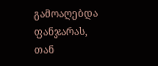გამოაღებდა ფანჯარას, თან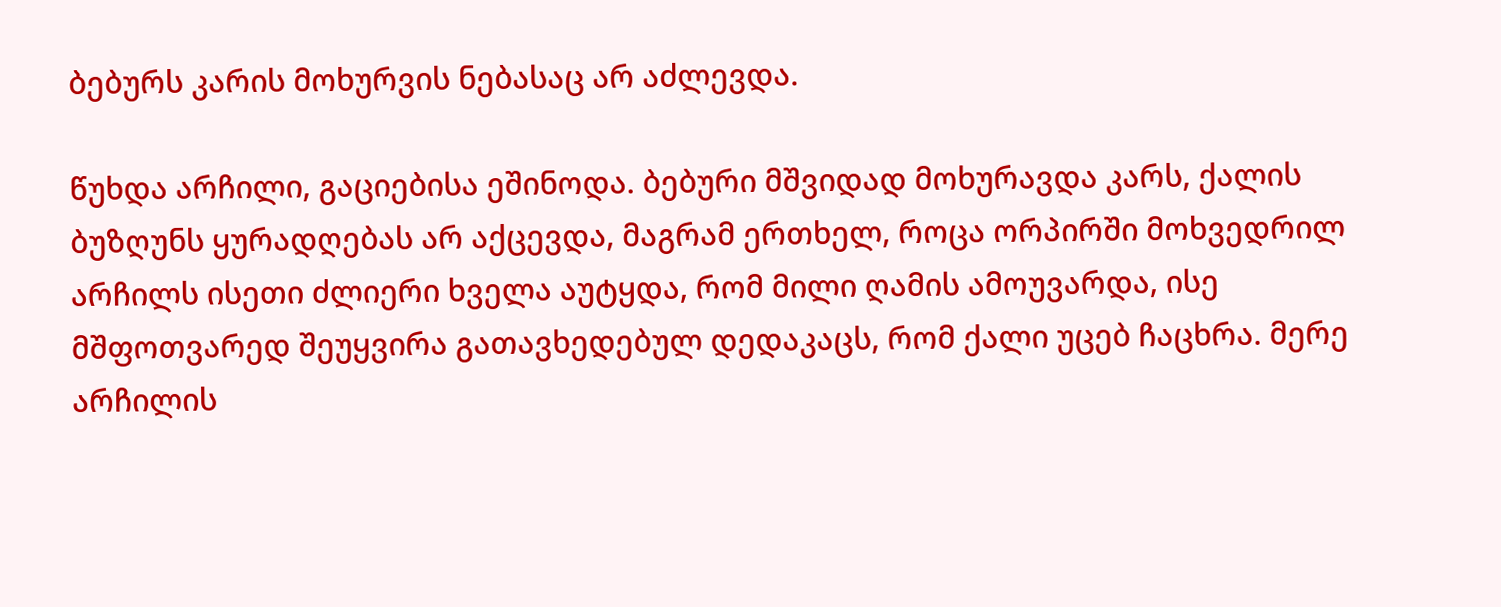ბებურს კარის მოხურვის ნებასაც არ აძლევდა.

წუხდა არჩილი, გაციებისა ეშინოდა. ბებური მშვიდად მოხურავდა კარს, ქალის ბუზღუნს ყურადღებას არ აქცევდა, მაგრამ ერთხელ, როცა ორპირში მოხვედრილ არჩილს ისეთი ძლიერი ხველა აუტყდა, რომ მილი ღამის ამოუვარდა, ისე მშფოთვარედ შეუყვირა გათავხედებულ დედაკაცს, რომ ქალი უცებ ჩაცხრა. მერე არჩილის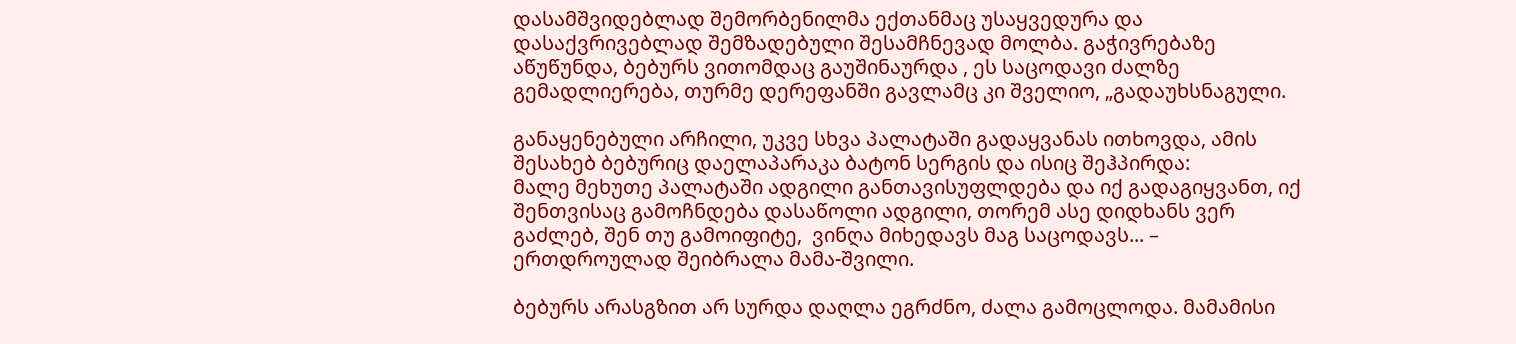დასამშვიდებლად შემორბენილმა ექთანმაც უსაყვედურა და დასაქვრივებლად შემზადებული შესამჩნევად მოლბა. გაჭივრებაზე აწუწუნდა, ბებურს ვითომდაც გაუშინაურდა , ეს საცოდავი ძალზე გემადლიერება, თურმე დერეფანში გავლამც კი შველიო, „გადაუხსნაგული.

განაყენებული არჩილი, უკვე სხვა პალატაში გადაყვანას ითხოვდა, ამის შესახებ ბებურიც დაელაპარაკა ბატონ სერგის და ისიც შეჰპირდა:
მალე მეხუთე პალატაში ადგილი განთავისუფლდება და იქ გადაგიყვანთ, იქ შენთვისაც გამოჩნდება დასაწოლი ადგილი, თორემ ასე დიდხანს ვერ გაძლებ, შენ თუ გამოიფიტე,  ვინღა მიხედავს მაგ საცოდავს... – ერთდროულად შეიბრალა მამა-შვილი.

ბებურს არასგზით არ სურდა დაღლა ეგრძნო, ძალა გამოცლოდა. მამამისი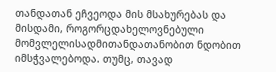თანდათან ეჩვეოდა მის მსახურებას და მისდამი, როგორცდახელოვნებული მომვლელისადმითანდათანობით ნდობით იმსჭვალებოდა. თუმც, თავად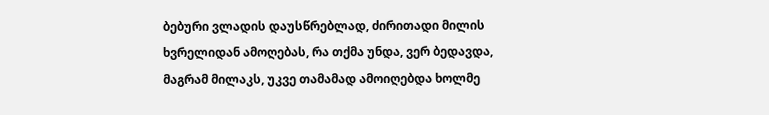ბებური ვლადის დაუსწრებლად, ძირითადი მილის ხვრელიდან ამოღებას, რა თქმა უნდა, ვერ ბედავდა, მაგრამ მილაკს, უკვე თამამად ამოიღებდა ხოლმე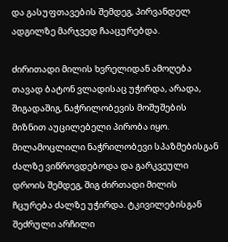და გასუფთავების შემდეგ, პირვანდელ  ადგილზე მარჯვედ ჩააცურებდა.

ძირითადი მილის ხვრელიდან ამოღება თავად ბატონ ვლადისაც უჭირდა, არადა, შიგადაშიგ, ნაჭრილობევის მოშუშების მიზნით აუცილებელი პირობა იყო. მილამოცლილი ნაჭრილობევი სპაზმებისგან ძალზე ვიწროვდებოდა და გარკვეული დროის შემდეგ, შიგ ძირთადი მილის ჩცურება ძალზე უჭირდა. ტკივილებისგან შეძრული არჩილი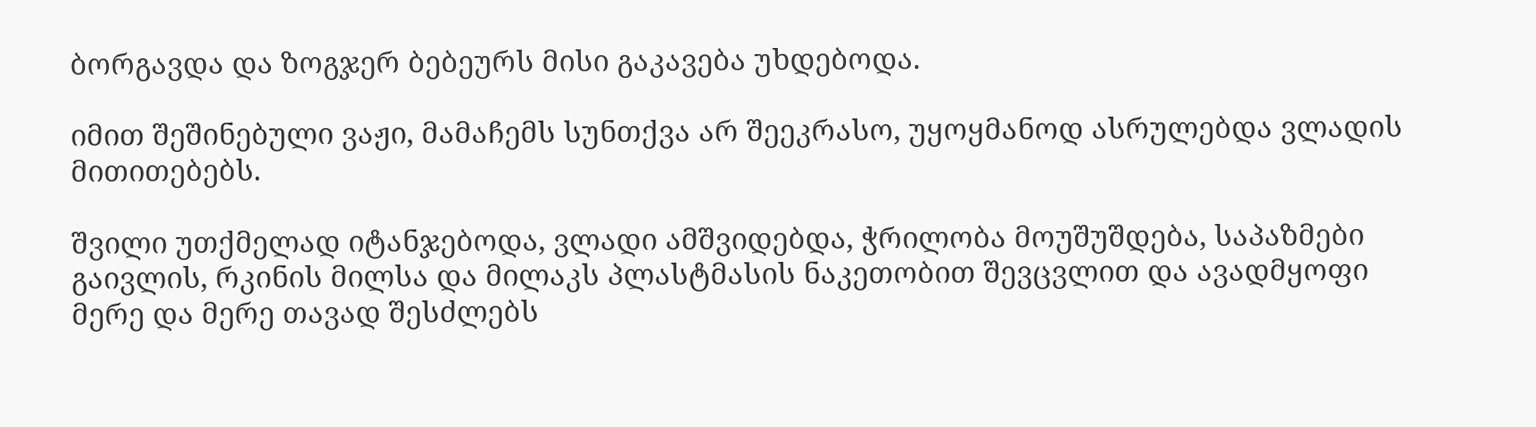ბორგავდა და ზოგჯერ ბებეურს მისი გაკავება უხდებოდა.

იმით შეშინებული ვაჟი, მამაჩემს სუნთქვა არ შეეკრასო, უყოყმანოდ ასრულებდა ვლადის მითითებებს.

შვილი უთქმელად იტანჯებოდა, ვლადი ამშვიდებდა, ჭრილობა მოუშუშდება, საპაზმები გაივლის, რკინის მილსა და მილაკს პლასტმასის ნაკეთობით შევცვლით და ავადმყოფი მერე და მერე თავად შესძლებს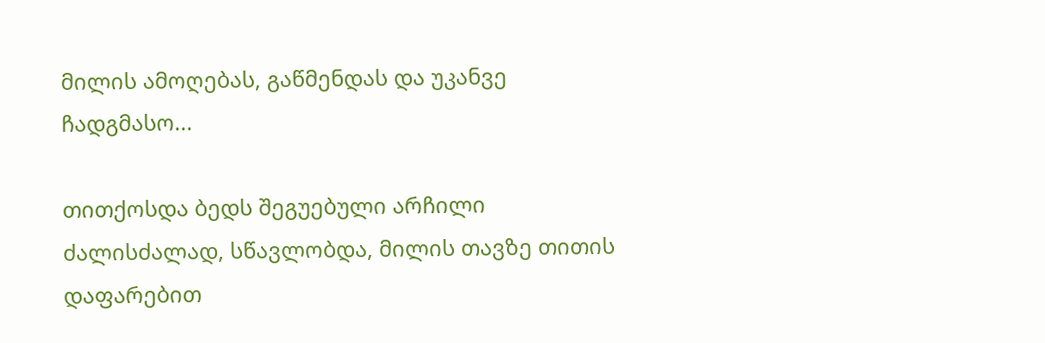მილის ამოღებას, გაწმენდას და უკანვე ჩადგმასო...

თითქოსდა ბედს შეგუებული არჩილი ძალისძალად, სწავლობდა, მილის თავზე თითის დაფარებით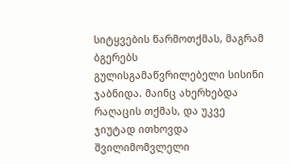სიტყვების წარმოთქმას, მაგრამ ბგერებს გულისგამაწვრილებელი სისინი ჯაბნიდა. მაინც ახერხებდა რაღაცის თქმას, და უკვე ჯიუტად ითხოვდა შვილიმომვლელი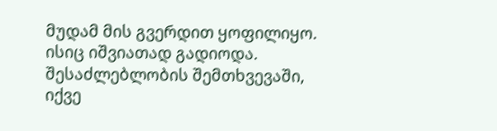მუდამ მის გვერდით ყოფილიყო. ისიც იშვიათად გადიოდა. შესაძლებლობის შემთხვევაში, იქვე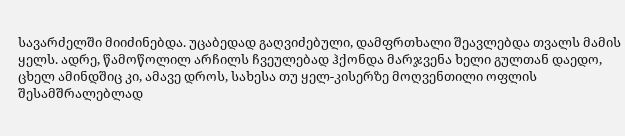სავარძელში მიიძინებდა. უცაბედად გაღვიძებული, დამფრთხალი შეავლებდა თვალს მამის ყელს. ადრე, წამოწოლილ არჩილს ჩვეულებად ჰქონდა მარჯვენა ხელი გულთან დაედო, ცხელ ამინდშიც კი, ამავე დროს, სახესა თუ ყელ-კისერზე მოღვენთილი ოფლის შესამშრალებლად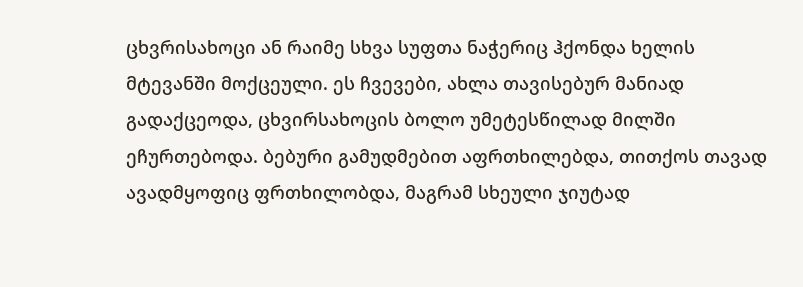ცხვრისახოცი ან რაიმე სხვა სუფთა ნაჭერიც ჰქონდა ხელის მტევანში მოქცეული. ეს ჩვევები, ახლა თავისებურ მანიად გადაქცეოდა, ცხვირსახოცის ბოლო უმეტესწილად მილში ეჩურთებოდა. ბებური გამუდმებით აფრთხილებდა, თითქოს თავად ავადმყოფიც ფრთხილობდა, მაგრამ სხეული ჯიუტად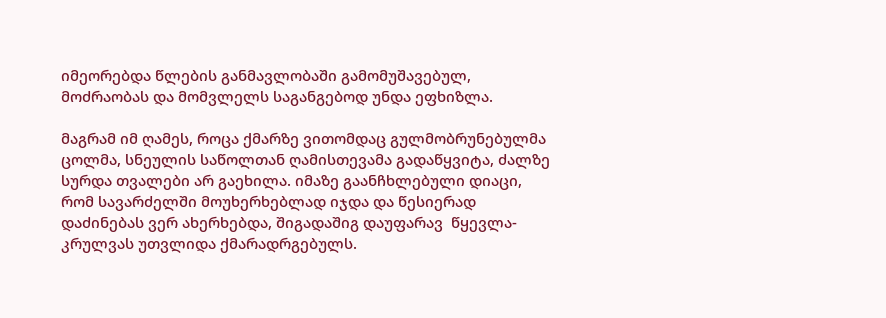იმეორებდა წლების განმავლობაში გამომუშავებულ, მოძრაობას და მომვლელს საგანგებოდ უნდა ეფხიზლა.

მაგრამ იმ ღამეს, როცა ქმარზე ვითომდაც გულმობრუნებულმა ცოლმა, სნეულის საწოლთან ღამისთევამა გადაწყვიტა, ძალზე სურდა თვალები არ გაეხილა. იმაზე გაანჩხლებული დიაცი, რომ სავარძელში მოუხერხებლად იჯდა და წესიერად დაძინებას ვერ ახერხებდა, შიგადაშიგ დაუფარავ  წყევლა-კრულვას უთვლიდა ქმარადრგებულს.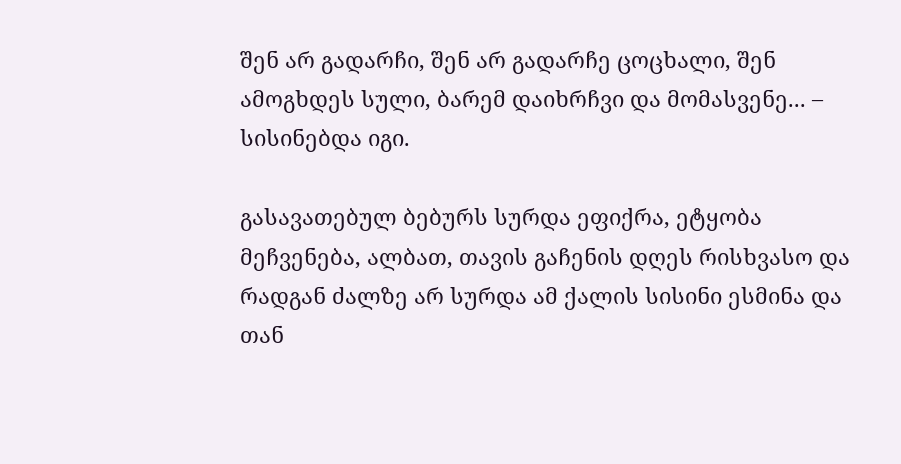შენ არ გადარჩი, შენ არ გადარჩე ცოცხალი, შენ ამოგხდეს სული, ბარემ დაიხრჩვი და მომასვენე... – სისინებდა იგი.

გასავათებულ ბებურს სურდა ეფიქრა, ეტყობა მეჩვენება, ალბათ, თავის გაჩენის დღეს რისხვასო და რადგან ძალზე არ სურდა ამ ქალის სისინი ესმინა და თან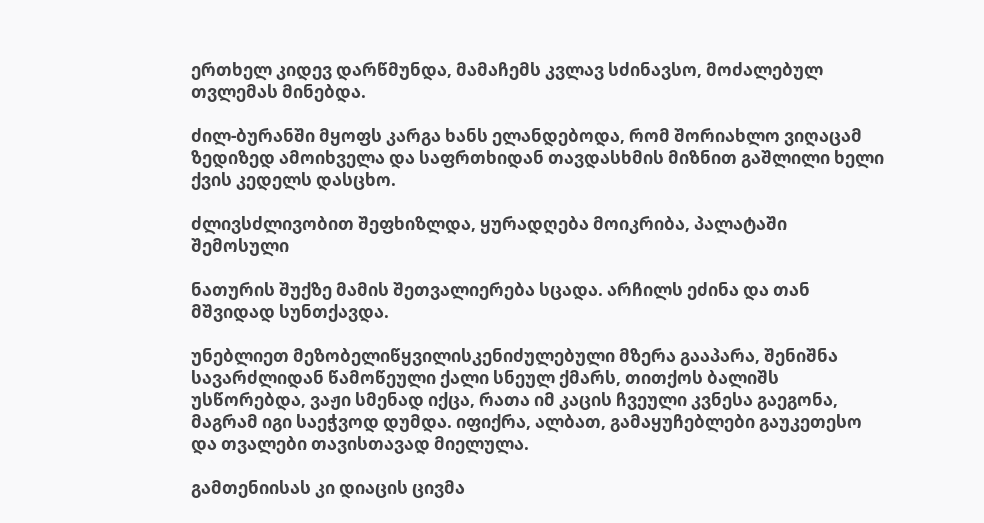ერთხელ კიდევ დარწმუნდა, მამაჩემს კვლავ სძინავსო, მოძალებულ თვლემას მინებდა.

ძილ-ბურანში მყოფს კარგა ხანს ელანდებოდა, რომ შორიახლო ვიღაცამ ზედიზედ ამოიხველა და საფრთხიდან თავდასხმის მიზნით გაშლილი ხელი ქვის კედელს დასცხო.

ძლივსძლივობით შეფხიზლდა, ყურადღება მოიკრიბა, პალატაში შემოსული

ნათურის შუქზე მამის შეთვალიერება სცადა. არჩილს ეძინა და თან მშვიდად სუნთქავდა.

უნებლიეთ მეზობელიწყვილისკენიძულებული მზერა გააპარა, შენიშნა სავარძლიდან წამოწეული ქალი სნეულ ქმარს, თითქოს ბალიშს უსწორებდა, ვაჟი სმენად იქცა, რათა იმ კაცის ჩვეული კვნესა გაეგონა, მაგრამ იგი საეჭვოდ დუმდა. იფიქრა, ალბათ, გამაყუჩებლები გაუკეთესო და თვალები თავისთავად მიელულა.

გამთენიისას კი დიაცის ცივმა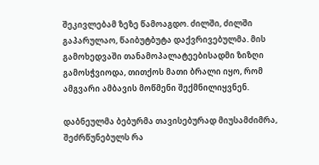შეკივლებამ ზეზე წამოაგდო. ძილში, ძილში გაპარულაო, წაიბუტბუტა დაქვრივებულმა. მის გამოხედვაში თანამოპალატეებისადმი ზიზღი გამოსჭვიოდა, თითქოს მათი ბრალი იყო, რომ ამგვარი ამბავის მოწმენი შექმნილიყვნენ.

დაბნეულმა ბებურმა თავისებურად მიუსამძიმრა, შეძრწუნებულს რა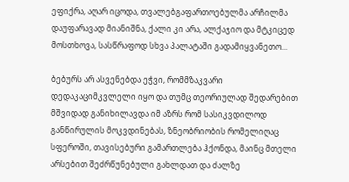ეფიქრა, აღარ იცოდა, თვალებგაფართოებულმა არჩილმა დაუფარავად მიანიშნა, ქალი კი არა, ალქაჯიო და მტკიცედ მოსთხოვა, სასწრაფოდ სხვა პალატაში გადამიყვანეთო...

ბებურს არ ასვენებდა ეჭვი, რომმზაკვარი დედაკაციმკვლელი იყო და თუმც თეორიულად შედარებით მშვიდად განიხილავდა იმ აზრს რომ სასიკვდილოდ განწირულის მოკვდინებას, ზნეობრიობის რომელიღაც სფეროში, თავისებური გამართლება ჰქონდა, მაინც მთელი არსებით შეძრწუნებული გახლდათ და ძალზე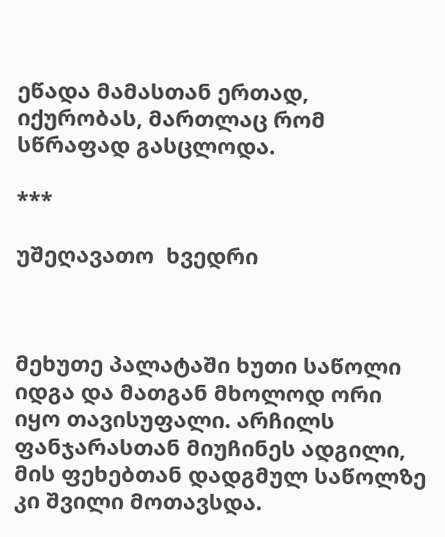ეწადა მამასთან ერთად, იქურობას, მართლაც რომ სწრაფად გასცლოდა.

***

უშეღავათო  ხვედრი



მეხუთე პალატაში ხუთი საწოლი იდგა და მათგან მხოლოდ ორი იყო თავისუფალი. არჩილს ფანჯარასთან მიუჩინეს ადგილი, მის ფეხებთან დადგმულ საწოლზე კი შვილი მოთავსდა.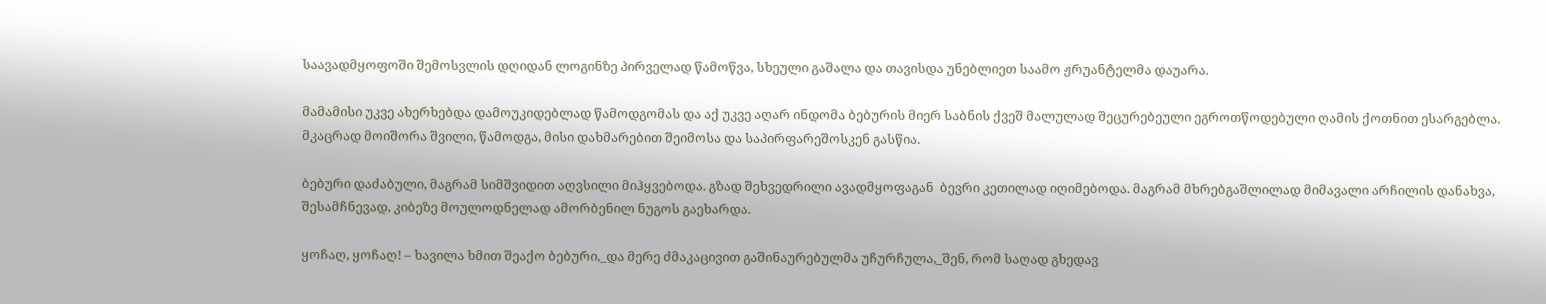საავადმყოფოში შემოსვლის დღიდან ლოგინზე პირველად წამოწვა, სხეული გაშალა და თავისდა უნებლიეთ საამო ჟრუანტელმა დაუარა.

მამამისი უკვე ახერხებდა დამოუკიდებლად წამოდგომას და აქ უკვე აღარ ინდომა ბებურის მიერ საბნის ქვეშ მალულად შეცურებეული ეგროთწოდებული ღამის ქოთნით ესარგებლა. მკაცრად მოიშორა შვილი, წამოდგა, მისი დახმარებით შეიმოსა და საპირფარეშოსკენ გასწია.

ბებური დაძაბული, მაგრამ სიმშვიდით აღვსილი მიჰყვებოდა. გზად შეხვედრილი ავადმყოფაგან  ბევრი კეთილად იღიმებოდა. მაგრამ მხრებგაშლილად მიმავალი არჩილის დანახვა, შესამჩნევად, კიბეზე მოულოდნელად ამორბენილ ნუგოს გაეხარდა.

ყოჩაღ, ყოჩაღ! – ხავილა ხმით შეაქო ბებური,_და მერე ძმაკაცივით გაშინაურებულმა უჩურჩულა,_შენ, რომ საღად გხედავ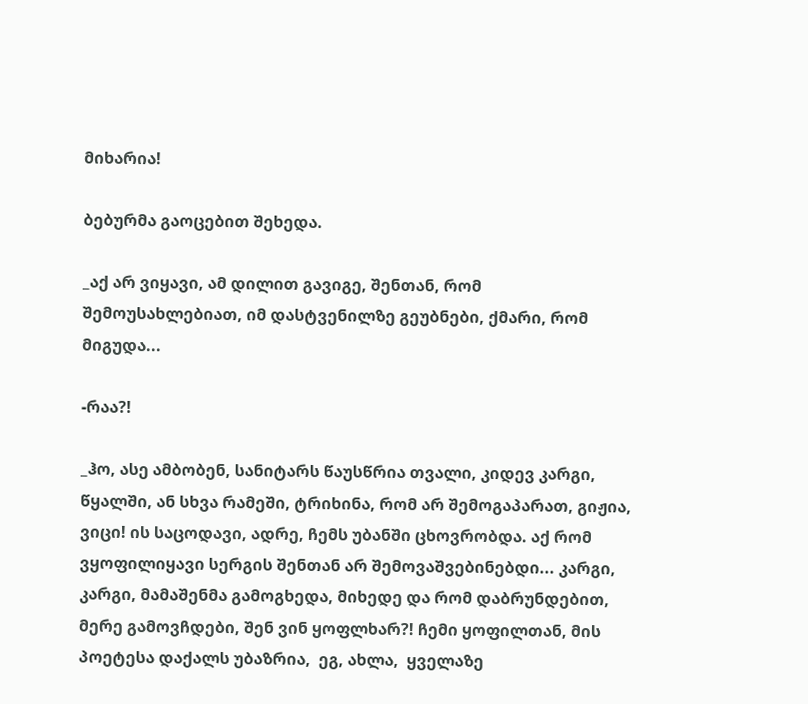მიხარია!

ბებურმა გაოცებით შეხედა.

_აქ არ ვიყავი, ამ დილით გავიგე, შენთან, რომ შემოუსახლებიათ, იმ დასტვენილზე გეუბნები, ქმარი, რომ მიგუდა...

-რაა?!

_ჰო, ასე ამბობენ, სანიტარს წაუსწრია თვალი, კიდევ კარგი, წყალში, ან სხვა რამეში, ტრიხინა, რომ არ შემოგაპარათ, გიჟია, ვიცი! ის საცოდავი, ადრე, ჩემს უბანში ცხოვრობდა. აქ რომ ვყოფილიყავი სერგის შენთან არ შემოვაშვებინებდი... კარგი, კარგი, მამაშენმა გამოგხედა, მიხედე და რომ დაბრუნდებით, მერე გამოვჩდები, შენ ვინ ყოფლხარ?! ჩემი ყოფილთან, მის პოეტესა დაქალს უბაზრია,  ეგ, ახლა,  ყველაზე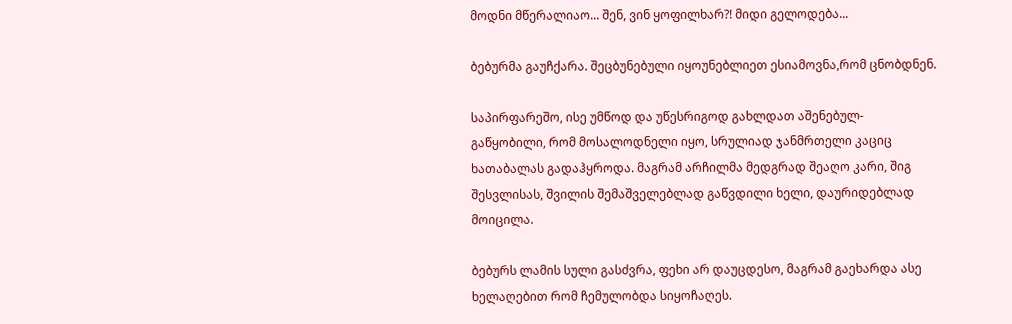მოდნი მწერალიაო... შენ, ვინ ყოფილხარ?! მიდი გელოდება...

ბებურმა გაუჩქარა. შეცბუნებული იყოუნებლიეთ ესიამოვნა,რომ ცნობდნენ.

საპირფარეშო, ისე უმწოდ და უწესრიგოდ გახლდათ აშენებულ-გაწყობილი, რომ მოსალოდნელი იყო, სრულიად ჯანმრთელი კაციც ხათაბალას გადაჰყროდა. მაგრამ არჩილმა მედგრად შეაღო კარი, შიგ შესვლისას, შვილის შემაშველებლად გაწვდილი ხელი, დაურიდებლად მოიცილა.

ბებურს ლამის სული გასძვრა, ფეხი არ დაუცდესო, მაგრამ გაეხარდა ასე ხელაღებით რომ ჩემულობდა სიყოჩაღეს.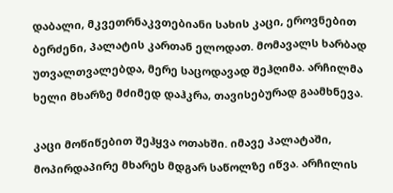დაბალი, მკვეთრნაკვთებიანი სახის კაცი, ეროვნებით ბერძენი, პალატის კართან ელოდათ. მომავალს ხარბად უთვალთვალებდა, მერე საცოდავად შეჰღიმა. არჩილმა ხელი მხარზე მძიმედ დაჰკრა, თავისებურად გაამხნევა.

კაცი მოწიწებით შეჰყვა ოთახში. იმავე პალატაში, მოპირდაპირე მხარეს მდგარ საწოლზე იწვა. არჩილის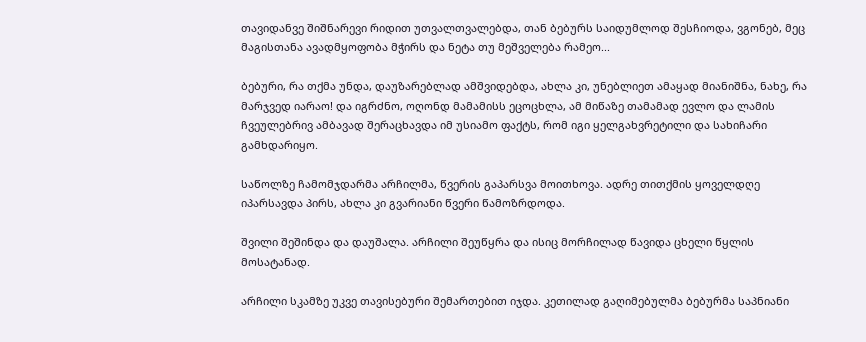თავიდანვე შიშნარევი რიდით უთვალთვალებდა, თან ბებურს საიდუმლოდ შესჩიოდა, ვგონებ, მეც მაგისთანა ავადმყოფობა მჭირს და ნეტა თუ მეშველება რამეო...

ბებური, რა თქმა უნდა, დაუზარებლად ამშვიდებდა, ახლა კი, უნებლიეთ ამაყად მიანიშნა, ნახე, რა მარჯვედ იარაო! და იგრძნო, ოღონდ მამამისს ეცოცხლა, ამ მიწაზე თამამად ევლო და ლამის ჩვეულებრივ ამბავად შერაცხავდა იმ უსიამო ფაქტს, რომ იგი ყელგახვრეტილი და სახიჩარი გამხდარიყო.

საწოლზე ჩამომჯდარმა არჩილმა, წვერის გაპარსვა მოითხოვა. ადრე თითქმის ყოველდღე იპარსავდა პირს, ახლა კი გვარიანი წვერი წამოზრდოდა.

შვილი შეშინდა და დაუშალა. არჩილი შეუწყრა და ისიც მორჩილად წავიდა ცხელი წყლის მოსატანად.

არჩილი სკამზე უკვე თავისებური შემართებით იჯდა. კეთილად გაღიმებულმა ბებურმა საპნიანი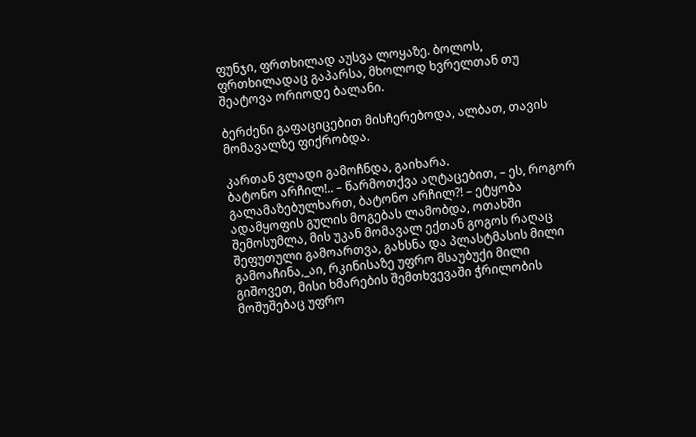ფუნჯი, ფრთხილად აუსვა ლოყაზე. ბოლოს, ფრთხილადაც გაპარსა, მხოლოდ ხვრელთან თუ შეატოვა ორიოდე ბალანი.

ბერძენი გაფაციცებით მისჩერებოდა, ალბათ, თავის მომავალზე ფიქრობდა.

კართან ვლადი გამოჩნდა, გაიხარა.
ბატონო არჩილ!.. – წარმოთქვა აღტაცებით, – ეს, როგორ გალამაზებულხართ, ბატონო არჩილ?! – ეტყობა ადამყოფის გულის მოგებას ლამობდა, ოთახში შემოსუმლა, მის უკან მომავალ ექთან გოგოს რაღაც შეფუთული გამოართვა, გახსნა და პლასტმასის მილი გამოაჩინა,_აი, რკინისაზე უფრო მსაუბუქი მილი გიშოვეთ, მისი ხმარების შემთხვევაში ჭრილობის მოშუშებაც უფრო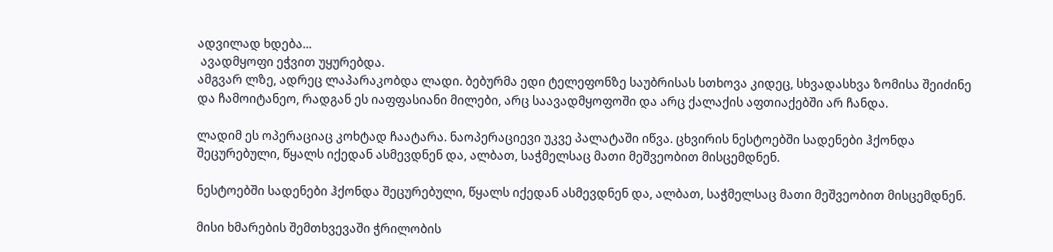ადვილად ხდება...
 ავადმყოფი ეჭვით უყურებდა.
ამგვარ ლზე, ადრეც ლაპარაკობდა ლადი. ბებურმა ედი ტელეფონზე საუბრისას სთხოვა კიდეც, სხვადასხვა ზომისა შეიძინე და ჩამოიტანეო, რადგან ეს იაფფასიანი მილები, არც საავადმყოფოში და არც ქალაქის აფთიაქებში არ ჩანდა.

ლადიმ ეს ოპერაციაც კოხტად ჩაატარა. ნაოპერაციევი უკვე პალატაში იწვა. ცხვირის ნესტოებში სადენები ჰქონდა შეცურებული, წყალს იქედან ასმევდნენ და, ალბათ, საჭმელსაც მათი მეშვეობით მისცემდნენ.

ნესტოებში სადენები ჰქონდა შეცურებული, წყალს იქედან ასმევდნენ და, ალბათ, საჭმელსაც მათი მეშვეობით მისცემდნენ.

მისი ხმარების შემთხვევაში ჭრილობის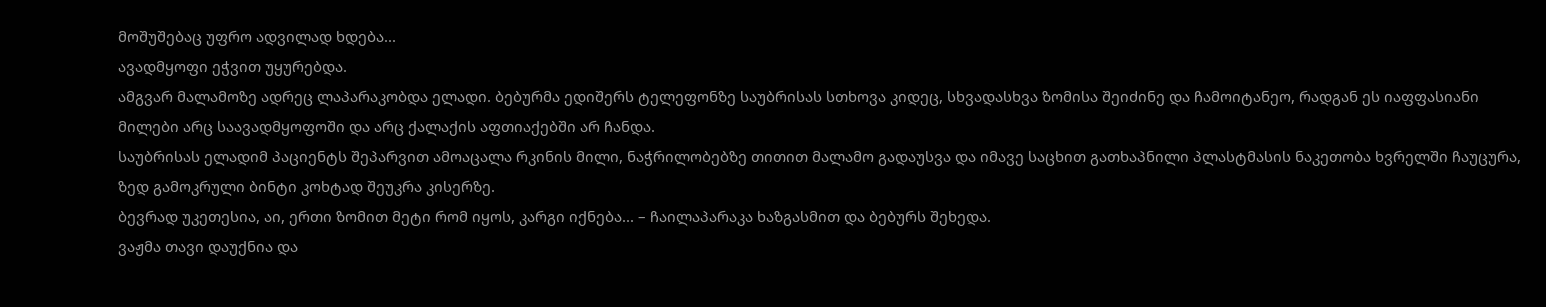მოშუშებაც უფრო ადვილად ხდება...
ავადმყოფი ეჭვით უყურებდა.
ამგვარ მალამოზე ადრეც ლაპარაკობდა ელადი. ბებურმა ედიშერს ტელეფონზე საუბრისას სთხოვა კიდეც, სხვადასხვა ზომისა შეიძინე და ჩამოიტანეო, რადგან ეს იაფფასიანი მილები არც საავადმყოფოში და არც ქალაქის აფთიაქებში არ ჩანდა.
საუბრისას ელადიმ პაციენტს შეპარვით ამოაცალა რკინის მილი, ნაჭრილობებზე თითით მალამო გადაუსვა და იმავე საცხით გათხაპნილი პლასტმასის ნაკეთობა ხვრელში ჩაუცურა, ზედ გამოკრული ბინტი კოხტად შეუკრა კისერზე.
ბევრად უკეთესია, აი, ერთი ზომით მეტი რომ იყოს, კარგი იქნება... – ჩაილაპარაკა ხაზგასმით და ბებურს შეხედა.
ვაჟმა თავი დაუქნია და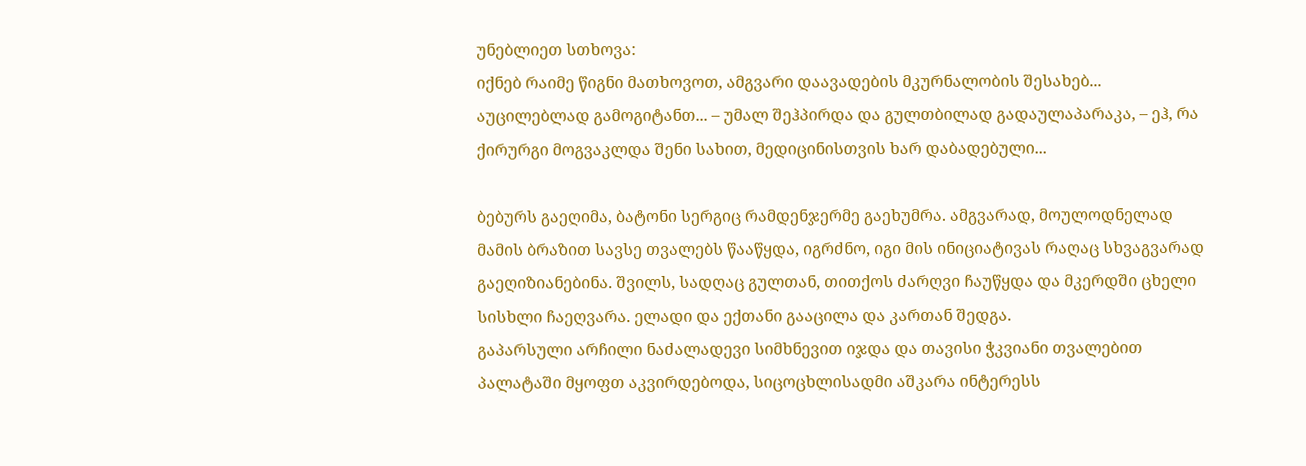უნებლიეთ სთხოვა:
იქნებ რაიმე წიგნი მათხოვოთ, ამგვარი დაავადების მკურნალობის შესახებ...
აუცილებლად გამოგიტანთ... – უმალ შეჰპირდა და გულთბილად გადაულაპარაკა, – ეჰ, რა ქირურგი მოგვაკლდა შენი სახით, მედიცინისთვის ხარ დაბადებული...

ბებურს გაეღიმა, ბატონი სერგიც რამდენჯერმე გაეხუმრა. ამგვარად, მოულოდნელად მამის ბრაზით სავსე თვალებს წააწყდა, იგრძნო, იგი მის ინიციატივას რაღაც სხვაგვარად გაეღიზიანებინა. შვილს, სადღაც გულთან, თითქოს ძარღვი ჩაუწყდა და მკერდში ცხელი სისხლი ჩაეღვარა. ელადი და ექთანი გააცილა და კართან შედგა.
გაპარსული არჩილი ნაძალადევი სიმხნევით იჯდა და თავისი ჭკვიანი თვალებით პალატაში მყოფთ აკვირდებოდა, სიცოცხლისადმი აშკარა ინტერესს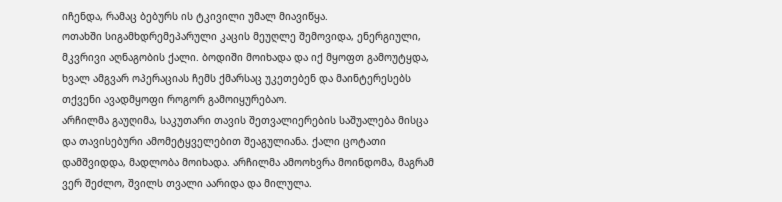იჩენდა, რამაც ბებურს ის ტკივილი უმალ მიავიწყა.
ოთახში სიგამხდრემეპარული კაცის მეუღლე შემოვიდა, ენერგიული, მკვრივი აღნაგობის ქალი. ბოდიში მოიხადა და იქ მყოფთ გამოუტყდა, ხვალ ამგვარ ოპერაციას ჩემს ქმარსაც უკეთებენ და მაინტერესებს თქვენი ავადმყოფი როგორ გამოიყურებაო.
არჩილმა გაუღიმა, საკუთარი თავის შეთვალიერების საშუალება მისცა და თავისებური ამომეტყველებით შეაგულიანა. ქალი ცოტათი დამშვიდდა, მადლობა მოიხადა. არჩილმა ამოოხვრა მოინდომა, მაგრამ ვერ შეძლო, შვილს თვალი აარიდა და მილულა.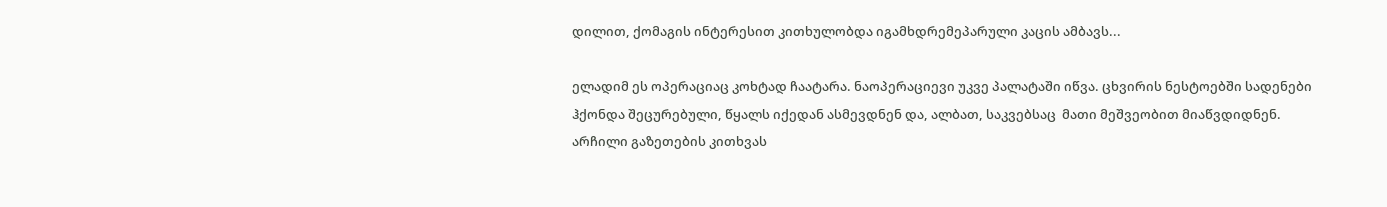დილით, ქომაგის ინტერესით კითხულობდა იგამხდრემეპარული კაცის ამბავს...

ელადიმ ეს ოპერაციაც კოხტად ჩაატარა. ნაოპერაციევი უკვე პალატაში იწვა. ცხვირის ნესტოებში სადენები ჰქონდა შეცურებული, წყალს იქედან ასმევდნენ და, ალბათ, საკვებსაც  მათი მეშვეობით მიაწვდიდნენ.
არჩილი გაზეთების კითხვას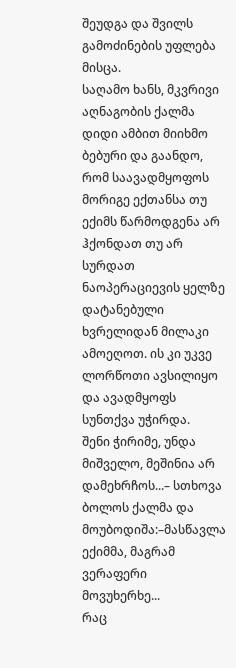შეუდგა და შვილს გამოძინების უფლება მისცა.
საღამო ხანს, მკვრივი აღნაგობის ქალმა დიდი ამბით მიიხმო ბებური და გაანდო, რომ საავადმყოფოს მორიგე ექთანსა თუ ექიმს წარმოდგენა არ ჰქონდათ თუ არ სურდათ ნაოპერაციევის ყელზე დატანებული ხვრელიდან მილაკი ამოეღოთ. ის კი უკვე ლორწოთი ავსილიყო და ავადმყოფს სუნთქვა უჭირდა.
შენი ჭირიმე, უნდა მიშველო, მეშინია არ დამეხრჩოს...– სთხოვა ბოლოს ქალმა და მოუბოდიშა:–მასწავლა ექიმმა, მაგრამ ვერაფერი მოვუხერხე...
რაც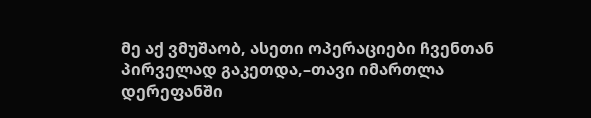მე აქ ვმუშაობ, ასეთი ოპერაციები ჩვენთან პირველად გაკეთდა,–თავი იმართლა დერეფანში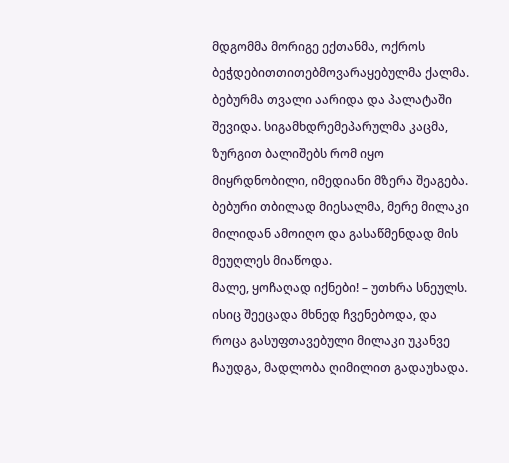მდგომმა მორიგე ექთანმა, ოქროს ბეჭდებითთითებმოვარაყებულმა ქალმა.
ბებურმა თვალი აარიდა და პალატაში შევიდა. სიგამხდრემეპარულმა კაცმა, ზურგით ბალიშებს რომ იყო მიყრდნობილი, იმედიანი მზერა შეაგება. ბებური თბილად მიესალმა, მერე მილაკი მილიდან ამოიღო და გასაწმენდად მის მეუღლეს მიაწოდა.
მალე, ყოჩაღად იქნები! – უთხრა სნეულს. ისიც შეეცადა მხნედ ჩვენებოდა, და როცა გასუფთავებული მილაკი უკანვე ჩაუდგა, მადლობა ღიმილით გადაუხადა.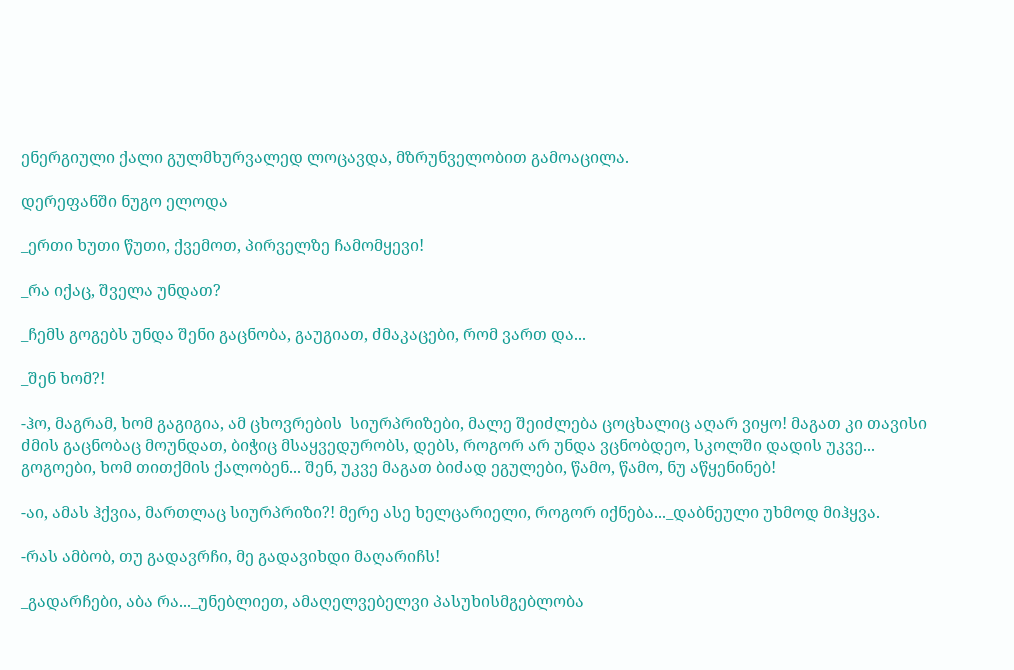ენერგიული ქალი გულმხურვალედ ლოცავდა, მზრუნველობით გამოაცილა.

დერეფანში ნუგო ელოდა

_ერთი ხუთი წუთი, ქვემოთ, პირველზე ჩამომყევი!

_რა იქაც, შველა უნდათ?

_ჩემს გოგებს უნდა შენი გაცნობა, გაუგიათ, ძმაკაცები, რომ ვართ და...

_შენ ხომ?!

-ჰო, მაგრამ, ხომ გაგიგია, ამ ცხოვრების  სიურპრიზები, მალე შეიძლება ცოცხალიც აღარ ვიყო! მაგათ კი თავისი ძმის გაცნობაც მოუნდათ, ბიჭიც მსაყვედურობს, დებს, როგორ არ უნდა ვცნობდეო, სკოლში დადის უკვე... გოგოები, ხომ თითქმის ქალობენ... შენ, უკვე მაგათ ბიძად ეგულები, წამო, წამო, ნუ აწყენინებ!

-აი, ამას ჰქვია, მართლაც სიურპრიზი?! მერე ასე ხელცარიელი, როგორ იქნება..._დაბნეული უხმოდ მიჰყვა.

-რას ამბობ, თუ გადავრჩი, მე გადავიხდი მაღარიჩს!

_გადარჩები, აბა რა..._უნებლიეთ, ამაღელვებელვი პასუხისმგებლობა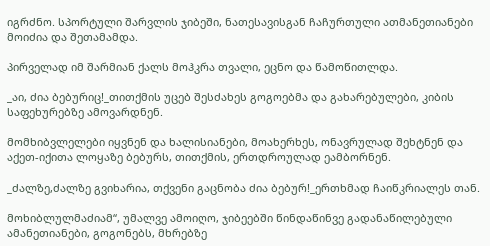იგრძნო. სპორტული შარვლის ჯიბეში, ნათესავისგან ჩაჩურთული ათმანეთიანები მოიძია და შეთამამდა.

პირველად იმ შარმიან ქალს მოჰკრა თვალი, ეცნო და წამოწითლდა.

_აი, ძია ბებურიც!_თითქმის უცებ შესძახეს გოგოებმა და გახარებულები, კიბის საფეხურებზე ამოვარდნენ.

მომხიბვლელები იყვნენ და ხალისიანები, მოახერხეს, ონავრულად შეხტნენ და აქეთ-იქითა ლოყაზე ბებურს, თითქმის, ერთდროულად ეამბორნენ.

_ძალზე,ძალზე გვიხარია, თქვენი გაცნობა ძია ბებურ!_ერთხმად ჩაიწკრიალეს თან.

მოხიბლულმაძიამ“, უმალვე ამოიღო, ჯიბეებში წინდაწინვე გადანაწილებული ამანეთიანები, გოგონებს, მხრებზე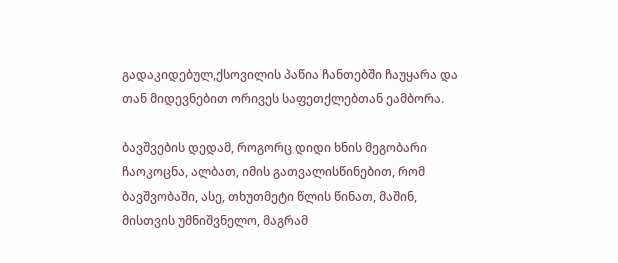გადაკიდებულ,ქსოვილის პაწია ჩანთებში ჩაუყარა და თან მიდევნებით ორივეს საფეთქლებთან ეამბორა.

ბავშვების დედამ, როგორც დიდი ხნის მეგობარი ჩაოკოცნა, ალბათ, იმის გათვალისწინებით, რომ ბავშვობაში, ასე, თხუთმეტი წლის წინათ, მაშინ, მისთვის უმნიშვნელო, მაგრამ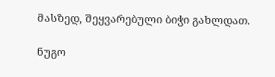მასზედ, შეყვარებული ბიჭი გახლდათ.

ნუგო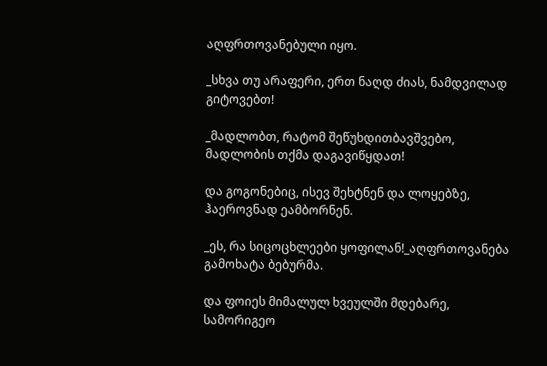აღფრთოვანებული იყო.

_სხვა თუ არაფერი, ერთ ნაღდ ძიას, ნამდვილად გიტოვებთ!

_მადლობთ, რატომ შეწუხდითბავშვებო, მადლობის თქმა დაგავიწყდათ!

და გოგონებიც, ისევ შეხტნენ და ლოყებზე, ჰაეროვნად ეამბორნენ.

_ეს, რა სიცოცხლეები ყოფილან!_აღფრთოვანება გამოხატა ბებურმა.

და ფოიეს მიმალულ ხვეულში მდებარე, სამორიგეო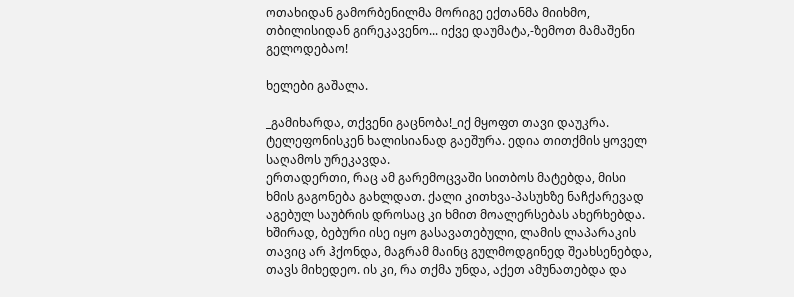ოთახიდან გამორბენილმა მორიგე ექთანმა მიიხმო, თბილისიდან გირეკავენო... იქვე დაუმატა,-ზემოთ მამაშენი გელოდებაო!

ხელები გაშალა.

_გამიხარდა, თქვენი გაცნობა!_იქ მყოფთ თავი დაუკრა. ტელეფონისკენ ხალისიანად გაეშურა. ედია თითქმის ყოველ საღამოს ურეკავდა.
ერთადერთი, რაც ამ გარემოცვაში სითბოს მატებდა, მისი ხმის გაგონება გახლდათ. ქალი კითხვა-პასუხზე ნაჩქარევად აგებულ საუბრის დროსაც კი ხმით მოალერსებას ახერხებდა. ხშირად, ბებური ისე იყო გასავათებული, ლამის ლაპარაკის თავიც არ ჰქონდა, მაგრამ მაინც გულმოდგინედ შეახსენებდა, თავს მიხედეო. ის კი, რა თქმა უნდა, აქეთ ამუნათებდა და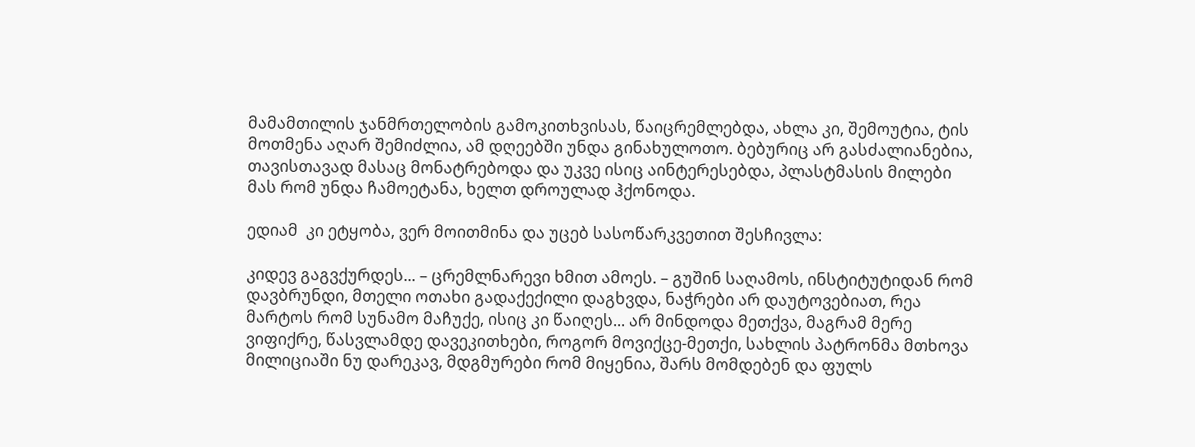მამამთილის ჯანმრთელობის გამოკითხვისას, წაიცრემლებდა, ახლა კი, შემოუტია, ტის მოთმენა აღარ შემიძლია, ამ დღეებში უნდა გინახულოთო. ბებურიც არ გასძალიანებია, თავისთავად მასაც მონატრებოდა და უკვე ისიც აინტერესებდა, პლასტმასის მილები მას რომ უნდა ჩამოეტანა, ხელთ დროულად ჰქონოდა.

ედიამ  კი ეტყობა, ვერ მოითმინა და უცებ სასოწარკვეთით შესჩივლა:

კიდევ გაგვქურდეს... – ცრემლნარევი ხმით ამოეს. – გუშინ საღამოს, ინსტიტუტიდან რომ დავბრუნდი, მთელი ოთახი გადაქექილი დაგხვდა, ნაჭრები არ დაუტოვებიათ, რეა მარტოს რომ სუნამო მაჩუქე, ისიც კი წაიღეს... არ მინდოდა მეთქვა, მაგრამ მერე ვიფიქრე, წასვლამდე დავეკითხები, როგორ მოვიქცე-მეთქი, სახლის პატრონმა მთხოვა მილიციაში ნუ დარეკავ, მდგმურები რომ მიყენია, შარს მომდებენ და ფულს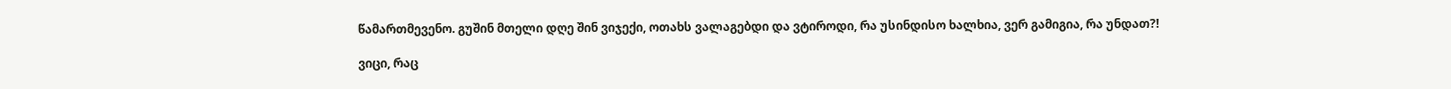წამართმევენო. გუშინ მთელი დღე შინ ვიჯექი, ოთახს ვალაგებდი და ვტიროდი, რა უსინდისო ხალხია, ვერ გამიგია, რა უნდათ?!

ვიცი, რაც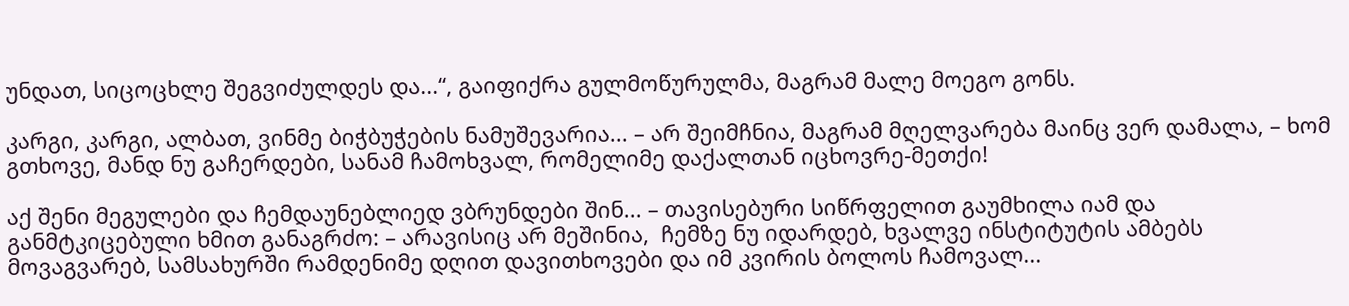უნდათ, სიცოცხლე შეგვიძულდეს და...“, გაიფიქრა გულმოწურულმა, მაგრამ მალე მოეგო გონს.

კარგი, კარგი, ალბათ, ვინმე ბიჭბუჭების ნამუშევარია... – არ შეიმჩნია, მაგრამ მღელვარება მაინც ვერ დამალა, – ხომ გთხოვე, მანდ ნუ გაჩერდები, სანამ ჩამოხვალ, რომელიმე დაქალთან იცხოვრე-მეთქი!

აქ შენი მეგულები და ჩემდაუნებლიედ ვბრუნდები შინ... – თავისებური სიწრფელით გაუმხილა იამ და განმტკიცებული ხმით განაგრძო: – არავისიც არ მეშინია,  ჩემზე ნუ იდარდებ, ხვალვე ინსტიტუტის ამბებს მოვაგვარებ, სამსახურში რამდენიმე დღით დავითხოვები და იმ კვირის ბოლოს ჩამოვალ...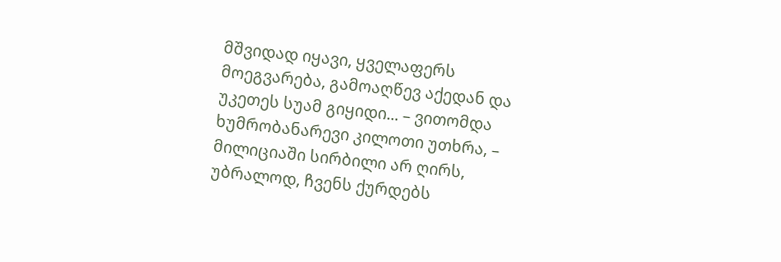მშვიდად იყავი, ყველაფერს მოეგვარება, გამოაღწევ აქედან და უკეთეს სუამ გიყიდი... – ვითომდა ხუმრობანარევი კილოთი უთხრა, – მილიციაში სირბილი არ ღირს, უბრალოდ, ჩვენს ქურდებს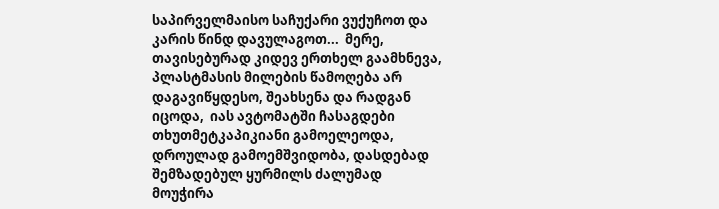საპირველმაისო საჩუქარი ვუქუჩოთ და კარის წინდ დავულაგოთ...  მერე, თავისებურად კიდევ ერთხელ გაამხნევა, პლასტმასის მილების წამოღება არ დაგავიწყდესო, შეახსენა და რადგან იცოდა,  იას ავტომატში ჩასაგდები თხუთმეტკაპიკიანი გამოელეოდა, დროულად გამოემშვიდობა, დასდებად შემზადებულ ყურმილს ძალუმად მოუჭირა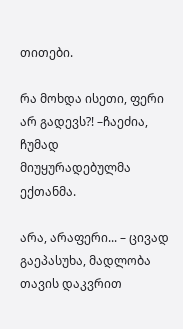თითები.

რა მოხდა ისეთი, ფერი არ გადევს?! –ჩაეძია,  ჩუმად მიუყურადებულმა ექთანმა.

არა, არაფერი... – ცივად გაეპასუხა, მადლობა თავის დაკვრით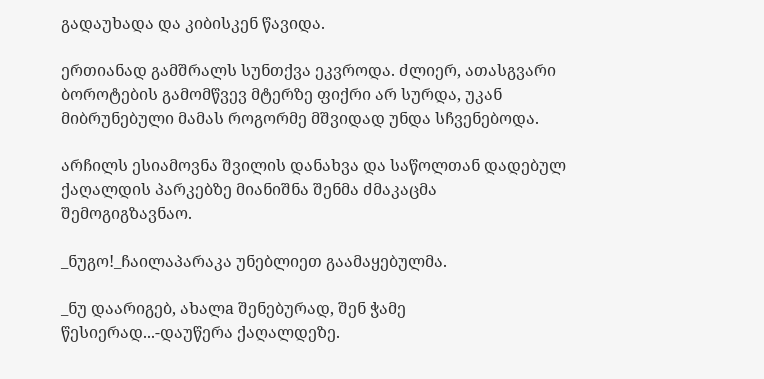გადაუხადა და კიბისკენ წავიდა.

ერთიანად გამშრალს სუნთქვა ეკვროდა. ძლიერ, ათასგვარი ბოროტების გამომწვევ მტერზე ფიქრი არ სურდა, უკან მიბრუნებული მამას როგორმე მშვიდად უნდა სჩვენებოდა.

არჩილს ესიამოვნა შვილის დანახვა და საწოლთან დადებულ ქაღალდის პარკებზე მიანიშნა შენმა ძმაკაცმა შემოგიგზავნაო.

_ნუგო!_ჩაილაპარაკა უნებლიეთ გაამაყებულმა.

_ნუ დაარიგებ, ახალa შენებურად, შენ ჭამე წესიერად...-დაუწერა ქაღალდეზე.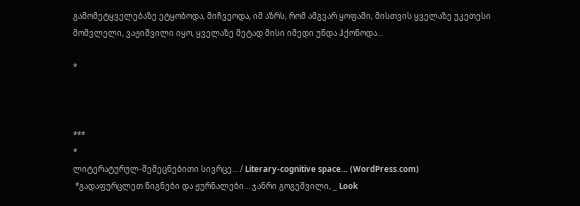გამომეტყველებაზე ეტყობოდა, მიჩვეოდა, იმ აზრს, რომ ამგვარ ყოფაში, მისთვის ყველაზე უკეთესი მომვლელი, ვაჟიშვილი იყო, ყველაზე მეტად მისი იმედი უნდა ჰქონოდა...

*



***
*
ლიტერატურულ-შემეცნებითი სივრცე… / Literary-cognitive space… (WordPress.com)
 *გადაფურცლეთ წიგნები და ჟურნალები… ჯანრი გოგეშვილი, _ Look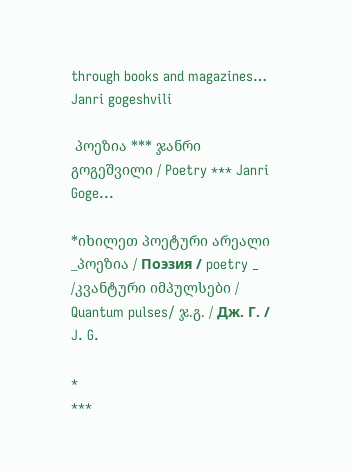through books and magazines… Janri gogeshvili

 პოეზია *** ჯანრი გოგეშვილი / Poetry *** Janri Goge...

*იხილეთ პოეტური არეალი _პოეზია / Поэзия / poetry _ /კვანტური იმპულსები / Quantum pulses/ ჯ.გ. / Дж. Г. / J. G.

*
***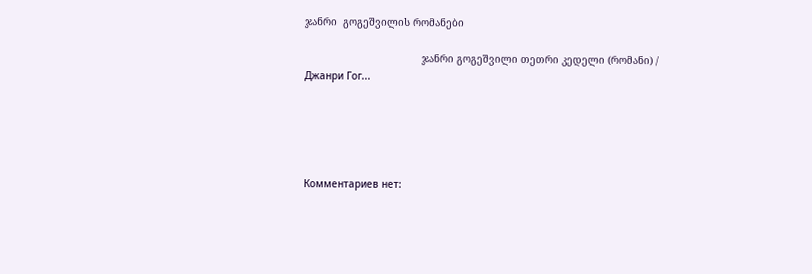ჯანრი  გოგეშვილის რომანები

                                       ჯანრი გოგეშვილი თეთრი კედელი (რომანი) / Джанри Гог...





Комментариев нет: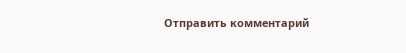Отправить комментарий